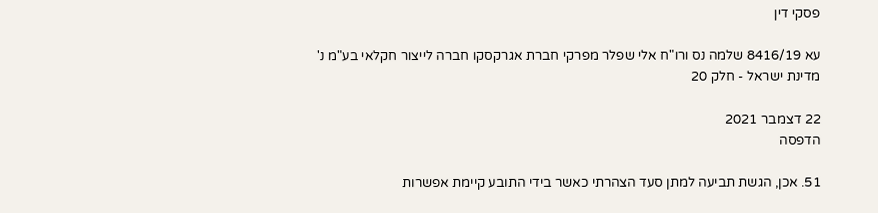פסקי דין

עא 8416/19 שלמה נס ורו"ח אלי שפלר מפרקי חברת אגרקסקו חברה לייצור חקלאי בע"מ נ' מדינת ישראל - חלק 20

22 דצמבר 2021
הדפסה

51. אכן, הגשת תביעה למתן סעד הצהרתי כאשר בידי התובע קיימת אפשרות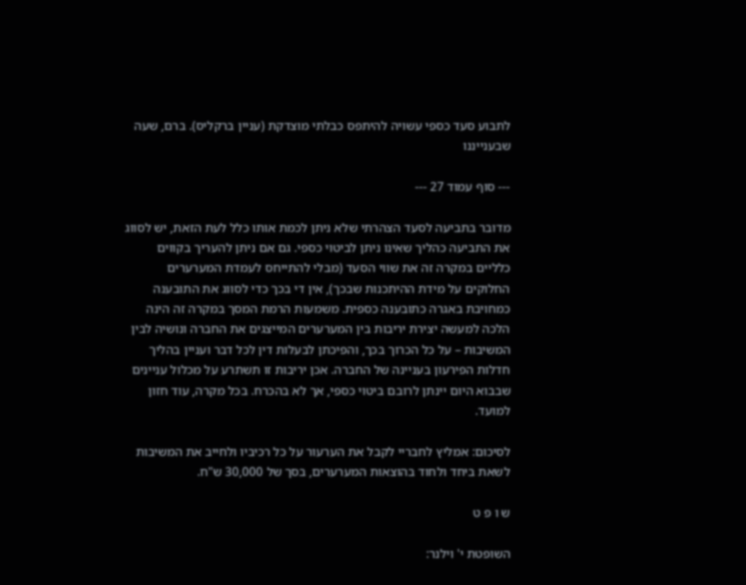לתבוע סעד כספי עשויה להיתפס כבלתי מוצדקת (עניין ברקליס). ברם, שעה שבענייננו

--- סוף עמוד 27 ---

מדובר בתביעה לסעד הצהרתי שלא ניתן לכמת אותו כלל לעת הזאת, יש לסווג את התביעה כהליך שאינו ניתן לביטוי כספי. גם אם ניתן להעריך בקווים כלליים במקרה זה את שווי הסעד (מבלי להתייחס לעמדת המערערים החלוקים על מידת ההיתכנות שבכך), אין די בכך כדי לסווג את התובענה כמחויבת באגרה כתובענה כספית. משמעות הרמת המסך במקרה זה הינה הלכה למעשה יצירת יריבות בין המערערים המייצגים את החברה ונושיה לבין המשיבות – על כל הכרוך בכך, והפיכתן לבעלות דין לכל דבר ועניין בהליך חדלות הפירעון בעניינה של החברה. אכן יריבות זו תשתרע על מכלול עניינים שבבוא היום יינתן לרובם ביטוי כספי, אך לא בהכרח. בכל מקרה, עוד חזון למועד.

לסיכום: אמליץ לחבריי לקבל את הערעור על כל רכיביו ולחייב את המשיבות לשאת ביחד ולחוד בהוצאות המערערים, בסך של 30,000 ש"ח.

ש ו פ ט

השופטת י' וילנר: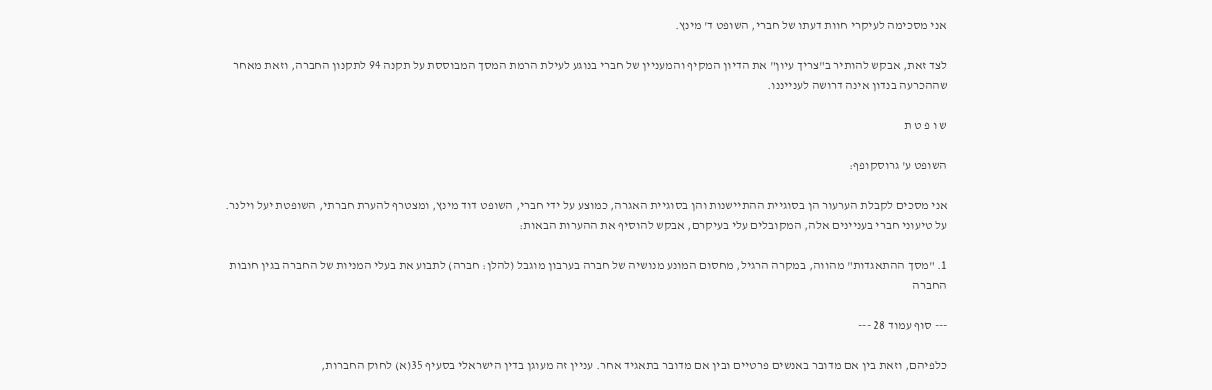אני מסכימה לעיקרי חוות דעתו של חברי, השופט ד' מינץ.

לצד זאת, אבקש להותיר ב"צריך עיון" את הדיון המקיף והמעניין של חברי בנוגע לעילת הרמת המסך המבוססת על תקנה 94 לתקנון החברה, וזאת מאחר שההכרעה בנדון אינה דרושה לענייננו.

ש ו פ ט ת

השופט ע' גרוסקופף:

אני מסכים לקבלת הערעור הן בסוגיית ההתיישנות והן בסוגיית האגרה, כמוצע על ידי חברי, השופט דוד מינץ, ומצטרף להערת חברתי, השופטת יעל וילנר. על טיעוני חברי בעניינים אלה, המקובלים עלי בעיקרם, אבקש להוסיף את ההערות הבאות:

1. "מסך ההתאגדות" מהווה, במקרה הרגיל, מחסום המונע מנושיה של חברה בערבון מוגבל (להלן: חברה) לתבוע את בעלי המניות של החברה בגין חובות החברה

--- סוף עמוד 28 ---

כלפיהם, וזאת בין אם מדובר באנשים פרטיים ובין אם מדובר בתאגיד אחר. עניין זה מעוגן בדין הישראלי בסעיף 35(א) לחוק החברות,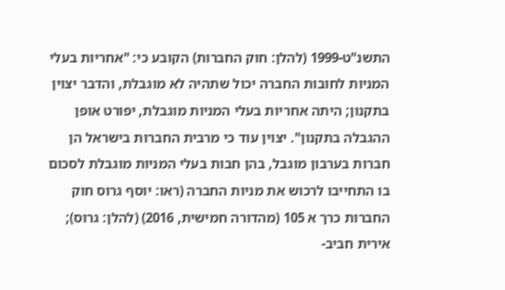התשנ"ט-1999 (להלן: חוק החברות) הקובע כי: "אחריות בעלי המניות לחובות החברה יכול שתהיה לא מוגבלת, והדבר יצוין בתקנון; היתה אחריות בעלי המניות מוגבלת, יפורט אופן ההגבלה בתקנון". יצוין עוד כי מרבית החברות בישראל הן חברות בערבון מוגבל, בהן חבות בעלי המניות מוגבלת לסכום בו התחייבו לרכוש את מניות החברה (ראו: יוסף גרוס חוק החברות כרך א 105 (מהדורה חמישית, 2016) (להלן: גרוס); אירית חביב-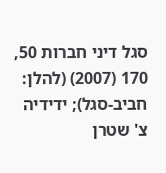סגל דיני חברות 50, 170 (2007) (להלן: חביב-סגל); ידידיה צ' שטרן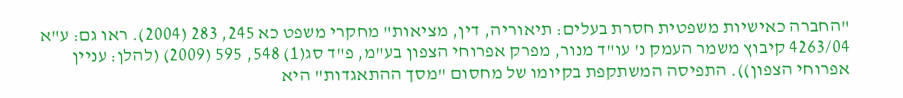"החברה כאישיות משפטית חסרת בעלים: תיאוריה, דין, מציאות" מחקרי משפט כא 245, 283 (2004). ראו גם: ע"א 4263/04 קיבוץ משמר העמק נ' עו"ד מנור, מפרק אפרוחי הצפון בע"מ, פ"ד סג(1) 548, 595 (2009) (להלן: עניין אפרוחי הצפון)). התפיסה המשתקפת בקיומו של מחסום "מסך ההתאגדות" היא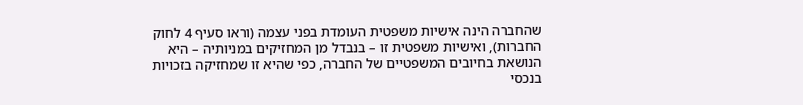שהחברה הינה אישיות משפטית העומדת בפני עצמה (וראו סעיף 4 לחוק החברות), ואישיות משפטית זו – בנבדל מן המחזיקים במניותיה – היא הנושאת בחיובים המשפטיים של החברה, כפי שהיא זו שמחזיקה בזכויות בנכסי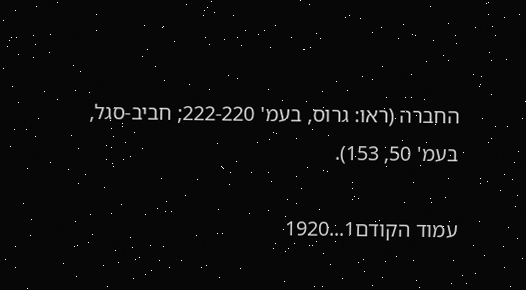החברה (ראו: גרוס, בעמ' 222-220; חביב-סגל, בעמ' 50, 153).

עמוד הקודם1...1920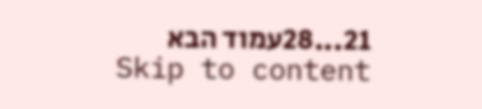21...28עמוד הבא
Skip to content